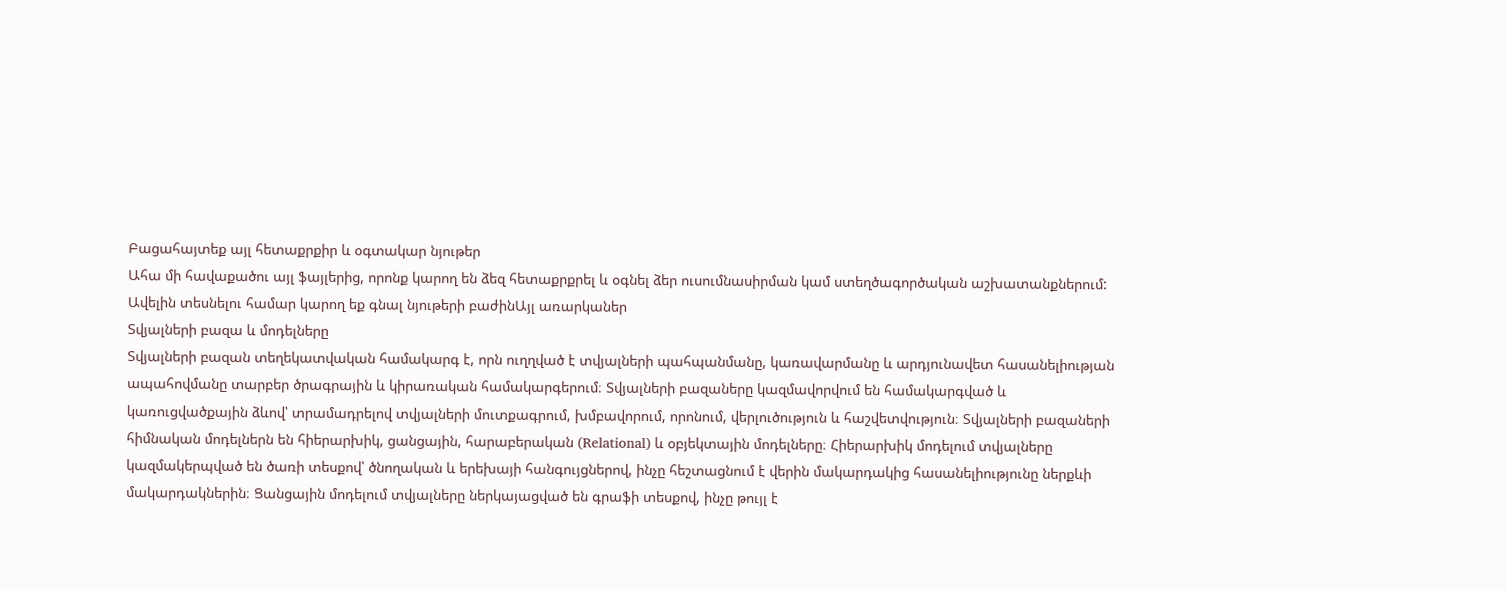Բացահայտեք այլ հետաքրքիր և օգտակար նյութեր
Ահա մի հավաքածու այլ ֆայլերից, որոնք կարող են ձեզ հետաքրքրել և օգնել ձեր ուսումնասիրման կամ ստեղծագործական աշխատանքներում: Ավելին տեսնելու համար կարող եք գնալ նյութերի բաժինԱյլ առարկաներ
Տվյալների բազա և մոդելները
Տվյալների բազան տեղեկատվական համակարգ է, որն ուղղված է տվյալների պահպանմանը, կառավարմանը և արդյունավետ հասանելիության ապահովմանը տարբեր ծրագրային և կիրառական համակարգերում։ Տվյալների բազաները կազմավորվում են համակարգված և կառուցվածքային ձևով՝ տրամադրելով տվյալների մուտքագրում, խմբավորում, որոնում, վերլուծություն և հաշվետվություն։ Տվյալների բազաների հիմնական մոդելներն են հիերարխիկ, ցանցային, հարաբերական (Relational) և օբյեկտային մոդելները։ Հիերարխիկ մոդելում տվյալները կազմակերպված են ծառի տեսքով՝ ծնողական և երեխայի հանգույցներով, ինչը հեշտացնում է վերին մակարդակից հասանելիությունը ներքևի մակարդակներին։ Ցանցային մոդելում տվյալները ներկայացված են գրաֆի տեսքով, ինչը թույլ է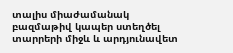տալիս միաժամանակ բազմաթիվ կապեր ստեղծել տարրերի միջև և արդյունավետ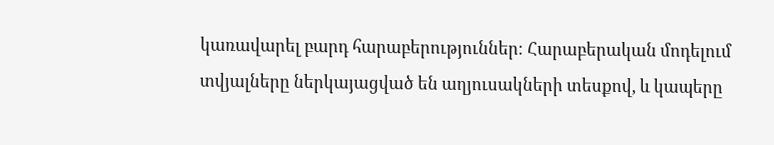կառավարել բարդ հարաբերություններ։ Հարաբերական մոդելում տվյալները ներկայացված են աղյուսակների տեսքով, և կապերը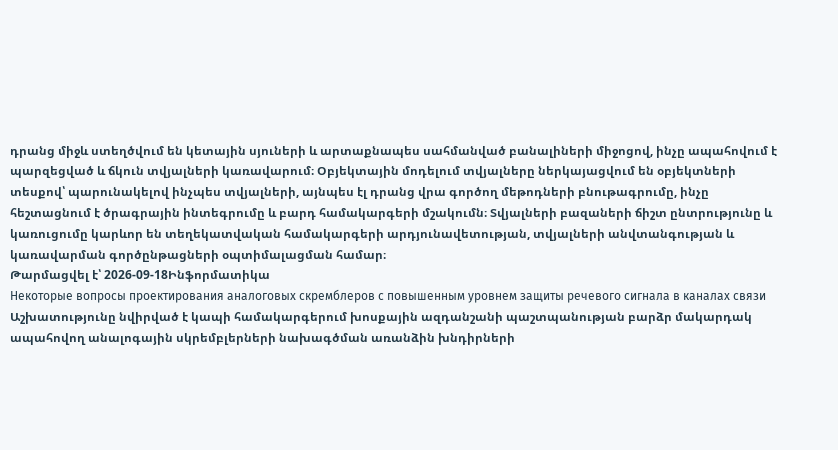դրանց միջև ստեղծվում են կետային սյուների և արտաքնապես սահմանված բանալիների միջոցով, ինչը ապահովում է պարզեցված և ճկուն տվյալների կառավարում։ Օբյեկտային մոդելում տվյալները ներկայացվում են օբյեկտների տեսքով՝ պարունակելով ինչպես տվյալների, այնպես էլ դրանց վրա գործող մեթոդների բնութագրումը, ինչը հեշտացնում է ծրագրային ինտեգրումը և բարդ համակարգերի մշակումն։ Տվյալների բազաների ճիշտ ընտրությունը և կառուցումը կարևոր են տեղեկատվական համակարգերի արդյունավետության, տվյալների անվտանգության և կառավարման գործընթացների օպտիմալացման համար։
Թարմացվել է՝ 2026-09-18Ինֆորմատիկա
Некоторые вопросы проектирования аналоговых скремблеров с повышенным уровнем защиты речевого сигнала в каналах связи
Աշխատությունը նվիրված է կապի համակարգերում խոսքային ազդանշանի պաշտպանության բարձր մակարդակ ապահովող անալոգային սկրեմբլերների նախագծման առանձին խնդիրների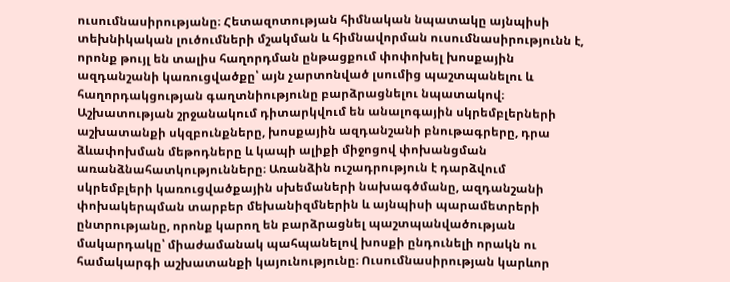ուսումնասիրությանը։ Հետազոտության հիմնական նպատակը այնպիսի տեխնիկական լուծումների մշակման և հիմնավորման ուսումնասիրությունն է, որոնք թույլ են տալիս հաղորդման ընթացքում փոփոխել խոսքային ազդանշանի կառուցվածքը՝ այն չարտոնված լսումից պաշտպանելու և հաղորդակցության գաղտնիությունը բարձրացնելու նպատակով։ Աշխատության շրջանակում դիտարկվում են անալոգային սկրեմբլերների աշխատանքի սկզբունքները, խոսքային ազդանշանի բնութագրերը, դրա ձևափոխման մեթոդները և կապի ալիքի միջոցով փոխանցման առանձնահատկությունները։ Առանձին ուշադրություն է դարձվում սկրեմբլերի կառուցվածքային սխեմաների նախագծմանը, ազդանշանի փոխակերպման տարբեր մեխանիզմներին և այնպիսի պարամետրերի ընտրությանը, որոնք կարող են բարձրացնել պաշտպանվածության մակարդակը՝ միաժամանակ պահպանելով խոսքի ընդունելի որակն ու համակարգի աշխատանքի կայունությունը։ Ուսումնասիրության կարևոր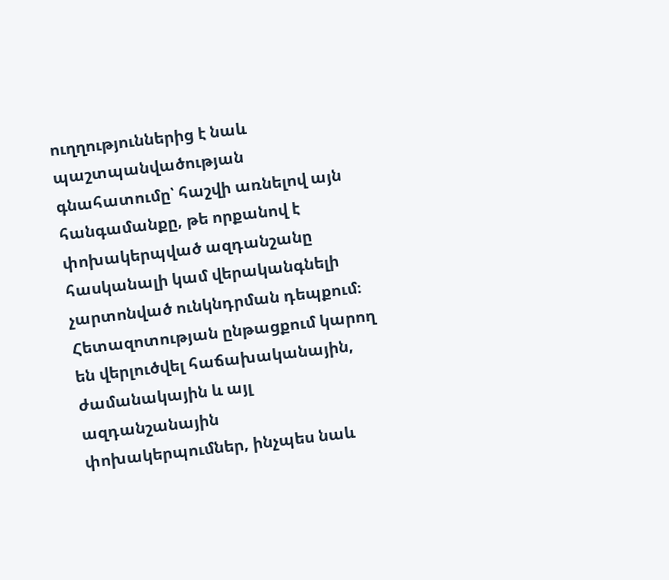ուղղություններից է նաև պաշտպանվածության գնահատումը՝ հաշվի առնելով այն հանգամանքը, թե որքանով է փոխակերպված ազդանշանը հասկանալի կամ վերականգնելի չարտոնված ունկնդրման դեպքում։ Հետազոտության ընթացքում կարող են վերլուծվել հաճախականային, ժամանակային և այլ ազդանշանային փոխակերպումներ, ինչպես նաև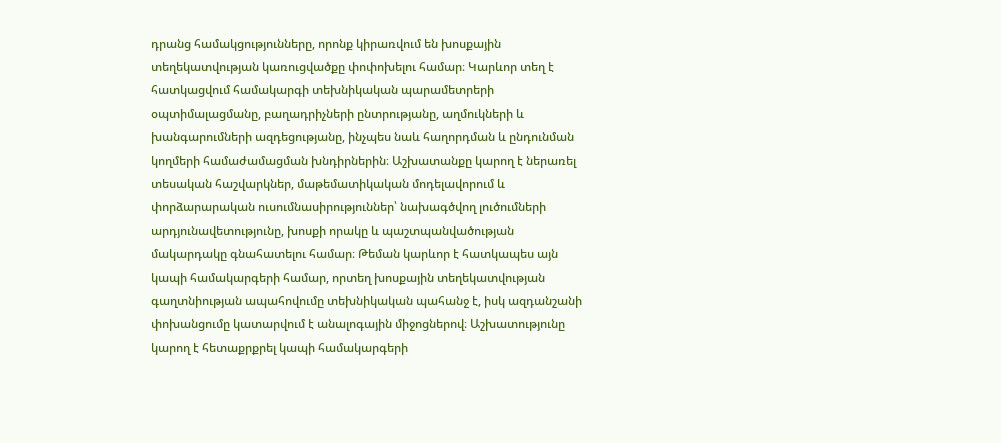դրանց համակցությունները, որոնք կիրառվում են խոսքային տեղեկատվության կառուցվածքը փոփոխելու համար։ Կարևոր տեղ է հատկացվում համակարգի տեխնիկական պարամետրերի օպտիմալացմանը, բաղադրիչների ընտրությանը, աղմուկների և խանգարումների ազդեցությանը, ինչպես նաև հաղորդման և ընդունման կողմերի համաժամացման խնդիրներին։ Աշխատանքը կարող է ներառել տեսական հաշվարկներ, մաթեմատիկական մոդելավորում և փորձարարական ուսումնասիրություններ՝ նախագծվող լուծումների արդյունավետությունը, խոսքի որակը և պաշտպանվածության մակարդակը գնահատելու համար։ Թեման կարևոր է հատկապես այն կապի համակարգերի համար, որտեղ խոսքային տեղեկատվության գաղտնիության ապահովումը տեխնիկական պահանջ է, իսկ ազդանշանի փոխանցումը կատարվում է անալոգային միջոցներով։ Աշխատությունը կարող է հետաքրքրել կապի համակարգերի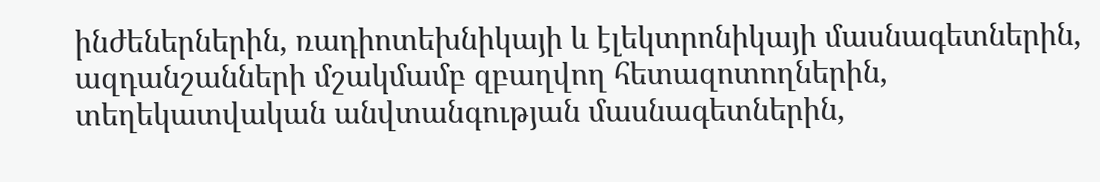ինժեներներին, ռադիոտեխնիկայի և էլեկտրոնիկայի մասնագետներին, ազդանշանների մշակմամբ զբաղվող հետազոտողներին, տեղեկատվական անվտանգության մասնագետներին,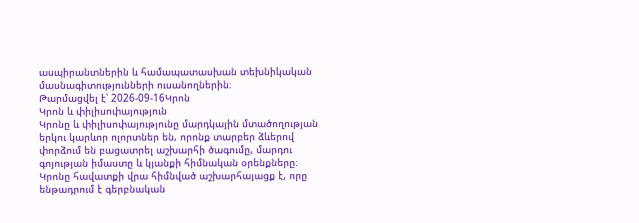ասպիրանտներին և համապատասխան տեխնիկական մասնագիտությունների ուսանողներին։
Թարմացվել է՝ 2026-09-16Կրոն
Կրոն և փիլիսոփայություն
Կրոնը և փիլիսոփայությունը մարդկային մտածողության երկու կարևոր ոլորտներ են, որոնք տարբեր ձևերով փորձում են բացատրել աշխարհի ծագումը, մարդու գոյության իմաստը և կյանքի հիմնական օրենքները։ Կրոնը հավատքի վրա հիմնված աշխարհայացք է, որը ենթադրում է գերբնական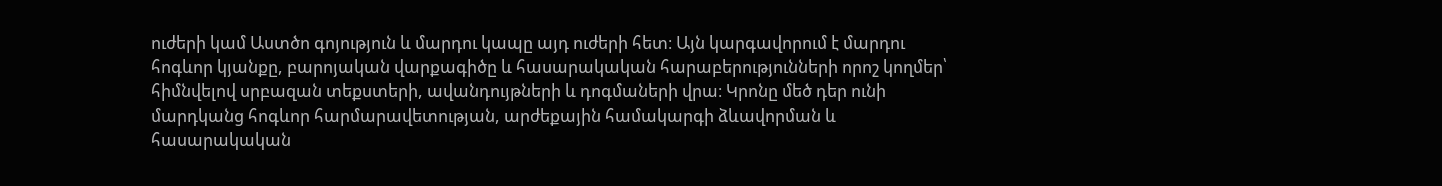ուժերի կամ Աստծո գոյություն և մարդու կապը այդ ուժերի հետ։ Այն կարգավորում է մարդու հոգևոր կյանքը, բարոյական վարքագիծը և հասարակական հարաբերությունների որոշ կողմեր՝ հիմնվելով սրբազան տեքստերի, ավանդույթների և դոգմաների վրա։ Կրոնը մեծ դեր ունի մարդկանց հոգևոր հարմարավետության, արժեքային համակարգի ձևավորման և հասարակական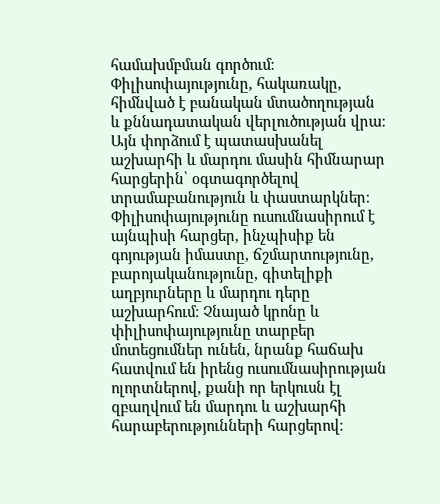համախմբման գործում։ Փիլիսոփայությունը, հակառակը, հիմնված է բանական մտածողության և քննադատական վերլուծության վրա։ Այն փորձում է պատասխանել աշխարհի և մարդու մասին հիմնարար հարցերին՝ օգտագործելով տրամաբանություն և փաստարկներ։ Փիլիսոփայությունը ուսումնասիրում է այնպիսի հարցեր, ինչպիսիք են գոյության իմաստը, ճշմարտությունը, բարոյականությունը, գիտելիքի աղբյուրները և մարդու դերը աշխարհում։ Չնայած կրոնը և փիլիսոփայությունը տարբեր մոտեցումներ ունեն, նրանք հաճախ հատվում են իրենց ուսումնասիրության ոլորտներով, քանի որ երկուսն էլ զբաղվում են մարդու և աշխարհի հարաբերությունների հարցերով։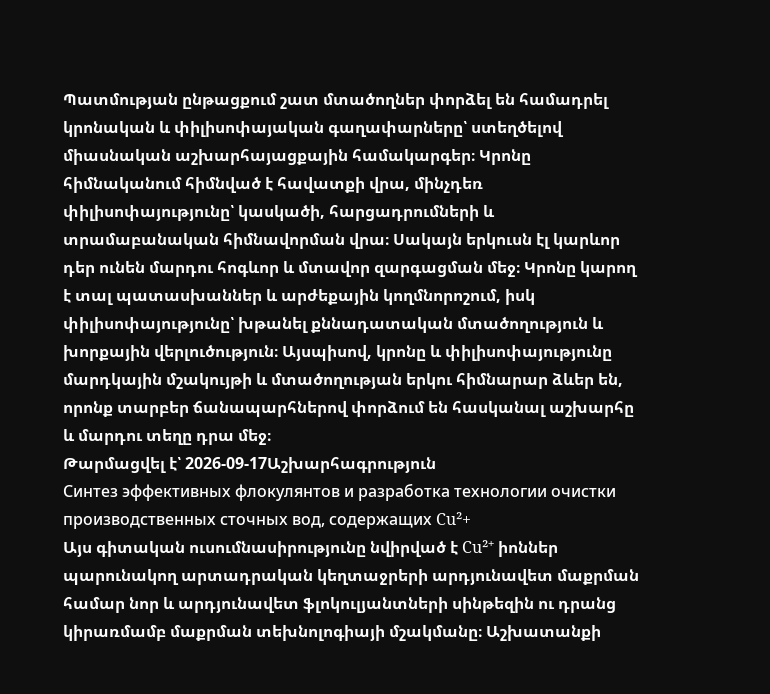Պատմության ընթացքում շատ մտածողներ փորձել են համադրել կրոնական և փիլիսոփայական գաղափարները՝ ստեղծելով միասնական աշխարհայացքային համակարգեր։ Կրոնը հիմնականում հիմնված է հավատքի վրա, մինչդեռ փիլիսոփայությունը՝ կասկածի, հարցադրումների և տրամաբանական հիմնավորման վրա։ Սակայն երկուսն էլ կարևոր դեր ունեն մարդու հոգևոր և մտավոր զարգացման մեջ։ Կրոնը կարող է տալ պատասխաններ և արժեքային կողմնորոշում, իսկ փիլիսոփայությունը՝ խթանել քննադատական մտածողություն և խորքային վերլուծություն։ Այսպիսով, կրոնը և փիլիսոփայությունը մարդկային մշակույթի և մտածողության երկու հիմնարար ձևեր են, որոնք տարբեր ճանապարհներով փորձում են հասկանալ աշխարհը և մարդու տեղը դրա մեջ։
Թարմացվել է՝ 2026-09-17Աշխարհագրություն
Синтез эффективных флокулянтов и разработка технологии очистки производственных сточных вод, содержащих Cu²+
Այս գիտական ուսումնասիրությունը նվիրված է Cu²⁺ իոններ պարունակող արտադրական կեղտաջրերի արդյունավետ մաքրման համար նոր և արդյունավետ ֆլոկուլյանտների սինթեզին ու դրանց կիրառմամբ մաքրման տեխնոլոգիայի մշակմանը։ Աշխատանքի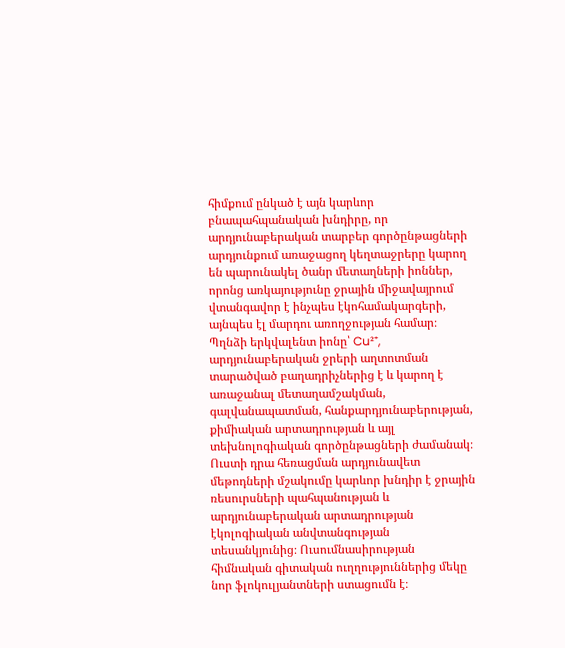հիմքում ընկած է այն կարևոր բնապահպանական խնդիրը, որ արդյունաբերական տարբեր գործընթացների արդյունքում առաջացող կեղտաջրերը կարող են պարունակել ծանր մետաղների իոններ, որոնց առկայությունը ջրային միջավայրում վտանգավոր է ինչպես էկոհամակարգերի, այնպես էլ մարդու առողջության համար։ Պղնձի երկվալենտ իոնը՝ Cu²⁺, արդյունաբերական ջրերի աղտոտման տարածված բաղադրիչներից է և կարող է առաջանալ մետաղամշակման, գալվանապատման, հանքարդյունաբերության, քիմիական արտադրության և այլ տեխնոլոգիական գործընթացների ժամանակ։ Ուստի դրա հեռացման արդյունավետ մեթոդների մշակումը կարևոր խնդիր է ջրային ռեսուրսների պահպանության և արդյունաբերական արտադրության էկոլոգիական անվտանգության տեսանկյունից։ Ուսումնասիրության հիմնական գիտական ուղղություններից մեկը նոր ֆլոկուլյանտների ստացումն է։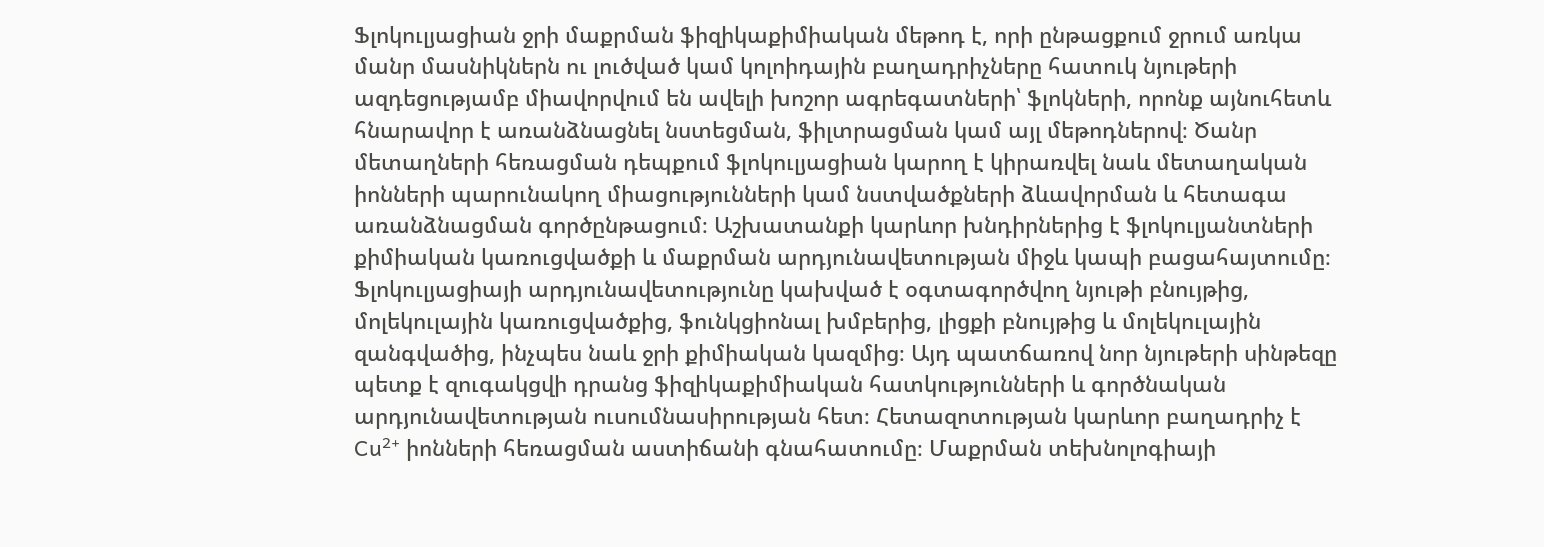Ֆլոկուլյացիան ջրի մաքրման ֆիզիկաքիմիական մեթոդ է, որի ընթացքում ջրում առկա մանր մասնիկներն ու լուծված կամ կոլոիդային բաղադրիչները հատուկ նյութերի ազդեցությամբ միավորվում են ավելի խոշոր ագրեգատների՝ ֆլոկների, որոնք այնուհետև հնարավոր է առանձնացնել նստեցման, ֆիլտրացման կամ այլ մեթոդներով։ Ծանր մետաղների հեռացման դեպքում ֆլոկուլյացիան կարող է կիրառվել նաև մետաղական իոնների պարունակող միացությունների կամ նստվածքների ձևավորման և հետագա առանձնացման գործընթացում։ Աշխատանքի կարևոր խնդիրներից է ֆլոկուլյանտների քիմիական կառուցվածքի և մաքրման արդյունավետության միջև կապի բացահայտումը։ Ֆլոկուլյացիայի արդյունավետությունը կախված է օգտագործվող նյութի բնույթից, մոլեկուլային կառուցվածքից, ֆունկցիոնալ խմբերից, լիցքի բնույթից և մոլեկուլային զանգվածից, ինչպես նաև ջրի քիմիական կազմից։ Այդ պատճառով նոր նյութերի սինթեզը պետք է զուգակցվի դրանց ֆիզիկաքիմիական հատկությունների և գործնական արդյունավետության ուսումնասիրության հետ։ Հետազոտության կարևոր բաղադրիչ է Cu²⁺ իոնների հեռացման աստիճանի գնահատումը։ Մաքրման տեխնոլոգիայի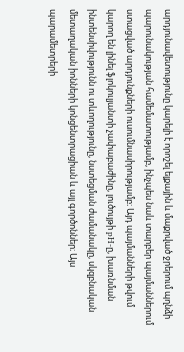արդյունավետությունը կարելի է որոշել ելքային և մաքրված ջրերում պղնձի պարունակության համեմատությամբ, ինչպես նաև տարբեր պայմաններում ստացված արդյունքների ուսումնասիրությամբ։ Այդ պայմանների թվում կարող են լինել ֆլոկուլյանտի չափաբաժինը, լուծույթի pH-ը, խառնման ինտենսիվությունն ու տևողությունը, նստեցման ժամանակը, սկզբնական մետաղական իոնների կոնցենտրացիան և այլ գործոններ։ Այս պարամետրերի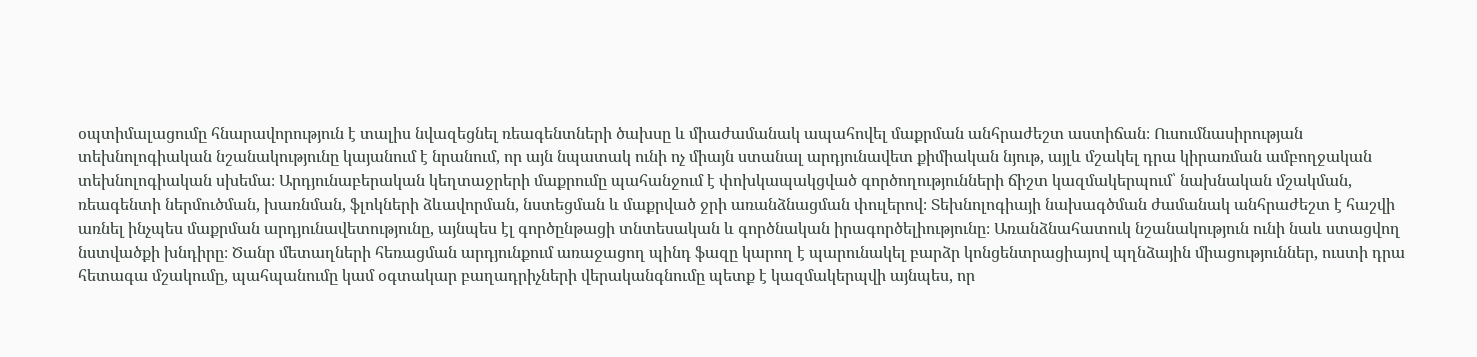օպտիմալացումը հնարավորություն է տալիս նվազեցնել ռեագենտների ծախսը և միաժամանակ ապահովել մաքրման անհրաժեշտ աստիճան։ Ուսումնասիրության տեխնոլոգիական նշանակությունը կայանում է նրանում, որ այն նպատակ ունի ոչ միայն ստանալ արդյունավետ քիմիական նյութ, այլև մշակել դրա կիրառման ամբողջական տեխնոլոգիական սխեմա։ Արդյունաբերական կեղտաջրերի մաքրումը պահանջում է փոխկապակցված գործողությունների ճիշտ կազմակերպում՝ նախնական մշակման, ռեագենտի ներմուծման, խառնման, ֆլոկների ձևավորման, նստեցման և մաքրված ջրի առանձնացման փուլերով։ Տեխնոլոգիայի նախագծման ժամանակ անհրաժեշտ է հաշվի առնել ինչպես մաքրման արդյունավետությունը, այնպես էլ գործընթացի տնտեսական և գործնական իրագործելիությունը։ Առանձնահատուկ նշանակություն ունի նաև ստացվող նստվածքի խնդիրը։ Ծանր մետաղների հեռացման արդյունքում առաջացող պինդ ֆազը կարող է պարունակել բարձր կոնցենտրացիայով պղնձային միացություններ, ուստի դրա հետագա մշակումը, պահպանումը կամ օգտակար բաղադրիչների վերականգնումը պետք է կազմակերպվի այնպես, որ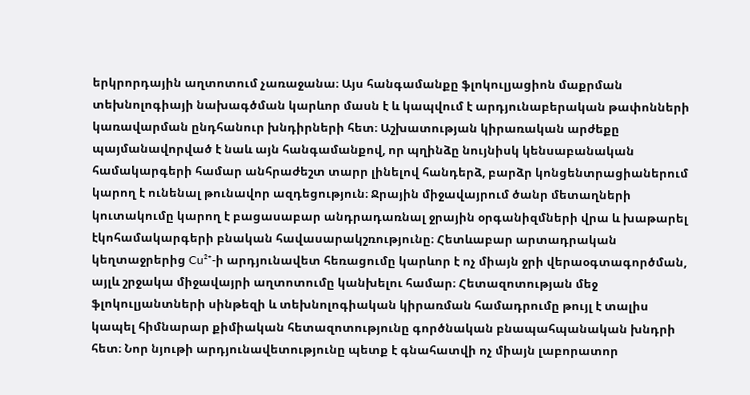երկրորդային աղտոտում չառաջանա։ Այս հանգամանքը ֆլոկուլյացիոն մաքրման տեխնոլոգիայի նախագծման կարևոր մասն է և կապվում է արդյունաբերական թափոնների կառավարման ընդհանուր խնդիրների հետ։ Աշխատության կիրառական արժեքը պայմանավորված է նաև այն հանգամանքով, որ պղինձը նույնիսկ կենսաբանական համակարգերի համար անհրաժեշտ տարր լինելով հանդերձ, բարձր կոնցենտրացիաներում կարող է ունենալ թունավոր ազդեցություն։ Ջրային միջավայրում ծանր մետաղների կուտակումը կարող է բացասաբար անդրադառնալ ջրային օրգանիզմների վրա և խաթարել էկոհամակարգերի բնական հավասարակշռությունը։ Հետևաբար արտադրական կեղտաջրերից Cu²⁺-ի արդյունավետ հեռացումը կարևոր է ոչ միայն ջրի վերաօգտագործման, այլև շրջակա միջավայրի աղտոտումը կանխելու համար։ Հետազոտության մեջ ֆլոկուլյանտների սինթեզի և տեխնոլոգիական կիրառման համադրումը թույլ է տալիս կապել հիմնարար քիմիական հետազոտությունը գործնական բնապահպանական խնդրի հետ։ Նոր նյութի արդյունավետությունը պետք է գնահատվի ոչ միայն լաբորատոր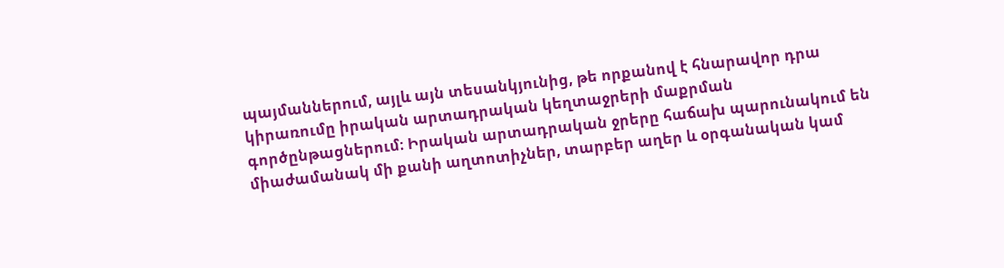պայմաններում, այլև այն տեսանկյունից, թե որքանով է հնարավոր դրա կիրառումը իրական արտադրական կեղտաջրերի մաքրման գործընթացներում։ Իրական արտադրական ջրերը հաճախ պարունակում են միաժամանակ մի քանի աղտոտիչներ, տարբեր աղեր և օրգանական կամ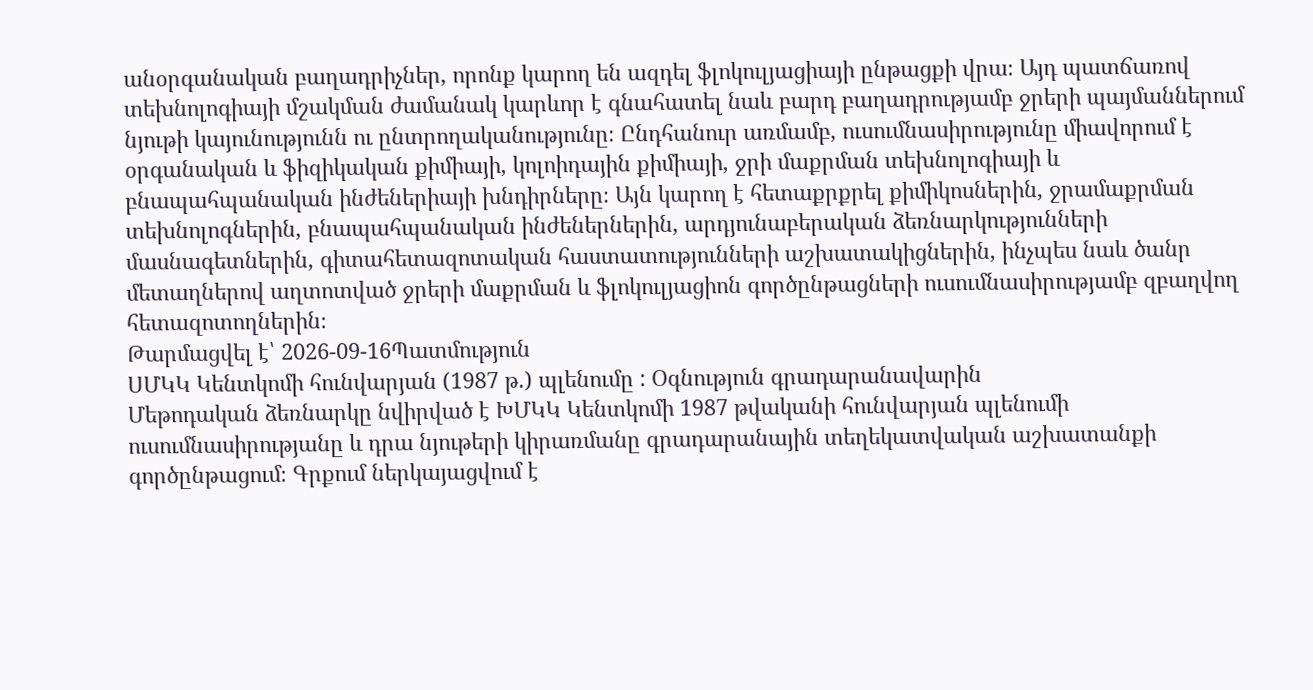անօրգանական բաղադրիչներ, որոնք կարող են ազդել ֆլոկուլյացիայի ընթացքի վրա։ Այդ պատճառով տեխնոլոգիայի մշակման ժամանակ կարևոր է գնահատել նաև բարդ բաղադրությամբ ջրերի պայմաններում նյութի կայունությունն ու ընտրողականությունը։ Ընդհանուր առմամբ, ուսումնասիրությունը միավորում է օրգանական և ֆիզիկական քիմիայի, կոլոիդային քիմիայի, ջրի մաքրման տեխնոլոգիայի և բնապահպանական ինժեներիայի խնդիրները։ Այն կարող է հետաքրքրել քիմիկոսներին, ջրամաքրման տեխնոլոգներին, բնապահպանական ինժեներներին, արդյունաբերական ձեռնարկությունների մասնագետներին, գիտահետազոտական հաստատությունների աշխատակիցներին, ինչպես նաև ծանր մետաղներով աղտոտված ջրերի մաքրման և ֆլոկուլյացիոն գործընթացների ուսումնասիրությամբ զբաղվող հետազոտողներին։
Թարմացվել է՝ 2026-09-16Պատմություն
ՍՄԿԿ Կենտկոմի հունվարյան (1987 թ.) պլենումը : Օգնություն գրադարանավարին
Մեթոդական ձեռնարկը նվիրված է ԽՄԿԿ Կենտկոմի 1987 թվականի հունվարյան պլենումի ուսումնասիրությանը և դրա նյութերի կիրառմանը գրադարանային տեղեկատվական աշխատանքի գործընթացում։ Գրքում ներկայացվում է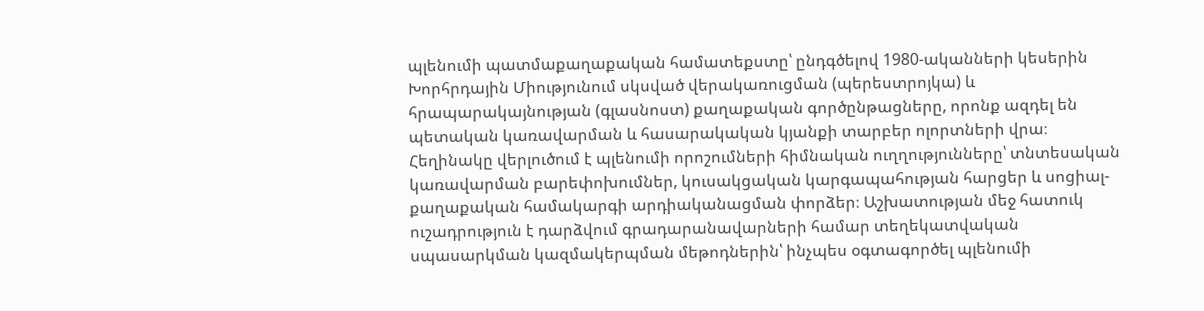պլենումի պատմաքաղաքական համատեքստը՝ ընդգծելով 1980-ականների կեսերին Խորհրդային Միությունում սկսված վերակառուցման (պերեստրոյկա) և հրապարակայնության (գլասնոստ) քաղաքական գործընթացները, որոնք ազդել են պետական կառավարման և հասարակական կյանքի տարբեր ոլորտների վրա։ Հեղինակը վերլուծում է պլենումի որոշումների հիմնական ուղղությունները՝ տնտեսական կառավարման բարեփոխումներ, կուսակցական կարգապահության հարցեր և սոցիալ-քաղաքական համակարգի արդիականացման փորձեր։ Աշխատության մեջ հատուկ ուշադրություն է դարձվում գրադարանավարների համար տեղեկատվական սպասարկման կազմակերպման մեթոդներին՝ ինչպես օգտագործել պլենումի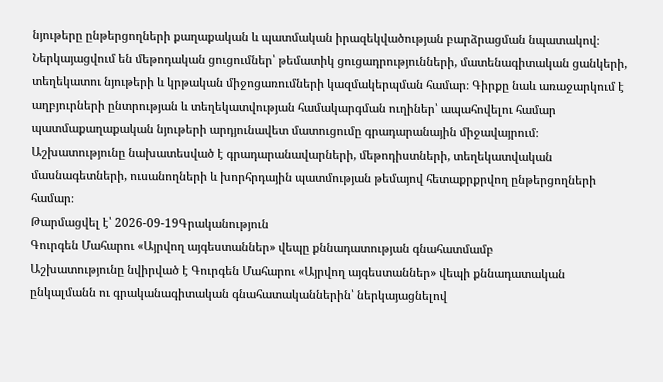նյութերը ընթերցողների քաղաքական և պատմական իրազեկվածության բարձրացման նպատակով։ Ներկայացվում են մեթոդական ցուցումներ՝ թեմատիկ ցուցադրությունների, մատենագիտական ցանկերի, տեղեկատու նյութերի և կրթական միջոցառումների կազմակերպման համար։ Գիրքը նաև առաջարկում է աղբյուրների ընտրության և տեղեկատվության համակարգման ուղիներ՝ ապահովելու համար պատմաքաղաքական նյութերի արդյունավետ մատուցումը գրադարանային միջավայրում։ Աշխատությունը նախատեսված է գրադարանավարների, մեթոդիստների, տեղեկատվական մասնագետների, ուսանողների և խորհրդային պատմության թեմայով հետաքրքրվող ընթերցողների համար։
Թարմացվել է՝ 2026-09-19Գրականություն
Գուրգեն Մահարու «Այրվող այգեստաններ» վեպը քննադատության գնահատմամբ
Աշխատությունը նվիրված է Գուրգեն Մահարու «Այրվող այգեստաններ» վեպի քննադատական ընկալմանն ու գրականագիտական գնահատականներին՝ ներկայացնելով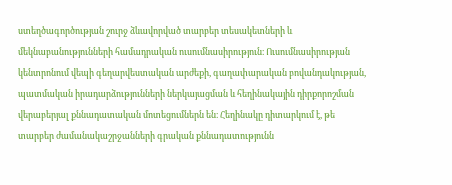ստեղծագործության շուրջ ձևավորված տարբեր տեսակետների և մեկնաբանությունների համադրական ուսումնասիրություն։ Ուսումնասիրության կենտրոնում վեպի գեղարվեստական արժեքի, գաղափարական բովանդակության, պատմական իրադարձությունների ներկայացման և հեղինակային դիրքորոշման վերաբերյալ քննադատական մոտեցումներն են։ Հեղինակը դիտարկում է, թե տարբեր ժամանակաշրջանների գրական քննադատությունն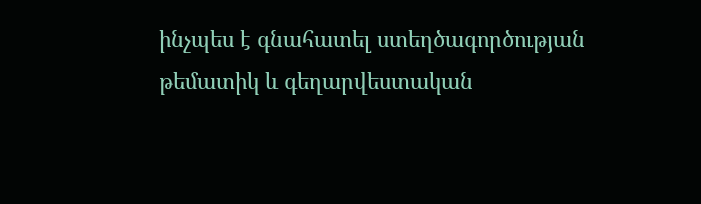ինչպես է գնահատել ստեղծագործության թեմատիկ և գեղարվեստական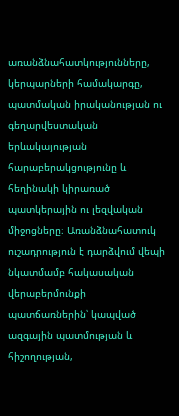առանձնահատկությունները, կերպարների համակարգը, պատմական իրականության ու գեղարվեստական երևակայության հարաբերակցությունը և հեղինակի կիրառած պատկերային ու լեզվական միջոցները։ Առանձնահատուկ ուշադրություն է դարձվում վեպի նկատմամբ հակասական վերաբերմունքի պատճառներին՝ կապված ազգային պատմության և հիշողության,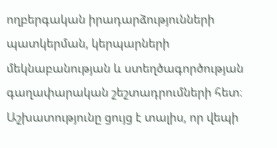ողբերգական իրադարձությունների պատկերման, կերպարների մեկնաբանության և ստեղծագործության գաղափարական շեշտադրումների հետ։ Աշխատությունը ցույց է տալիս, որ վեպի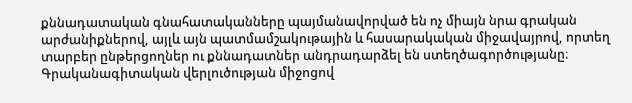քննադատական գնահատականները պայմանավորված են ոչ միայն նրա գրական արժանիքներով, այլև այն պատմամշակութային և հասարակական միջավայրով, որտեղ տարբեր ընթերցողներ ու քննադատներ անդրադարձել են ստեղծագործությանը։ Գրականագիտական վերլուծության միջոցով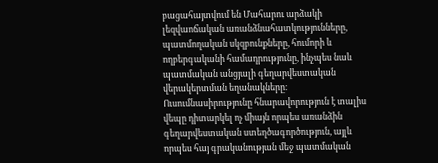բացահայտվում են Մահարու արձակի լեզվաոճական առանձնահատկությունները, պատմողական սկզբունքները, հումորի և ողբերգականի համադրությունը, ինչպես նաև պատմական անցյալի գեղարվեստական վերակերտման եղանակները։ Ուսումնասիրությունը հնարավորություն է տալիս վեպը դիտարկել ոչ միայն որպես առանձին գեղարվեստական ստեղծագործություն, այլև որպես հայ գրականության մեջ պատմական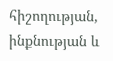հիշողության, ինքնության և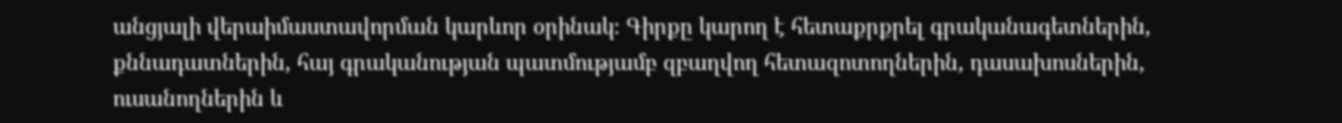անցյալի վերաիմաստավորման կարևոր օրինակ։ Գիրքը կարող է հետաքրքրել գրականագետներին, քննադատներին, հայ գրականության պատմությամբ զբաղվող հետազոտողներին, դասախոսներին, ուսանողներին և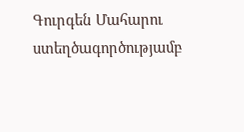Գուրգեն Մահարու ստեղծագործությամբ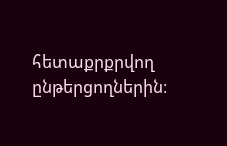հետաքրքրվող ընթերցողներին։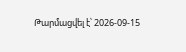Թարմացվել է՝ 2026-09-15